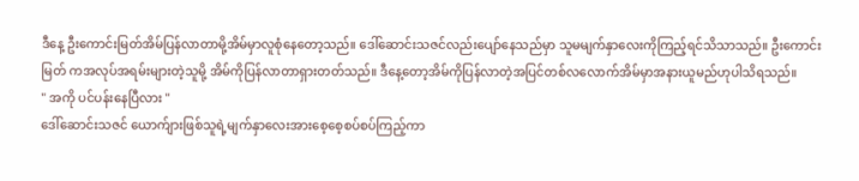ဒီနေ့ ဦးကောင်းမြတ်အိမ်ပြန်လာတာမို့အိမ်မှာလူစုံနေတော့သည်။ ဒေါ်ဆောင်းသဇင်လည်းပျော်နေသည်မှာ သူမမျက်နှာလေးကိုကြည့်ရင်သိသာသည်။ ဦးကောင်းမြတ် ကအလုပ်အရမ်းများတဲ့သူမို့ အိမ်ကိုပြန်လာတာရှားတတ်သည်။ ဒီနေ့တော့အိမ်ကိုပြန်လာတဲ့အပြင်တစ်လလောက်အိမ်မှာအနားယူမည်ဟုပါသိရသည်။
" အကို ပင်ပန်းနေပြီလား "
ဒေါ်ဆောင်းသဇင် ယောက်ျားဖြစ်သူရဲ့မျက်နှာလေးအားစေ့စေ့စပ်စပ်ကြည့်ကာ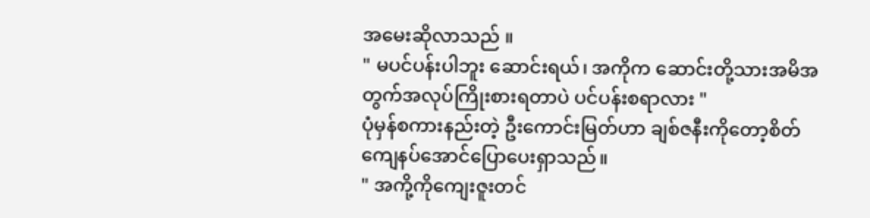အမေးဆိုလာသည် ။
" မပင်ပန်းပါဘူး ဆောင်းရယ်၊ အကိုက ဆောင်းတို့သားအမိအတွက်အလုပ်ကြိုးစားရတာပဲ ပင်ပန်းစရာလား "
ပုံမှန်စကားနည်းတဲ့ ဦးကောင်းမြတ်ဟာ ချစ်ဇနီးကိုတော့စိတ်ကျေနပ်အောင်ပြောပေးရှာသည်။
" အကို့ကိုကျေးဇူးတင်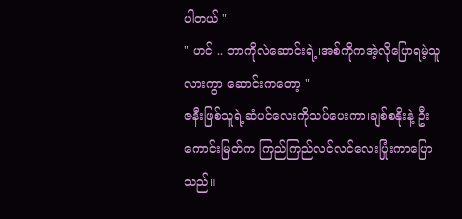ပါတယ် "
" ဟင် .. ဘာကိုလဲဆောင်းရဲ့၊အစ်ကိုကအဲ့လိုပြောရမဲ့သူလားကွာ ဆောင်းကတော့ "
ဇနီးဖြစ်သူရဲ့ဆံပင်လေးကိုသပ်ပေးကာ၊ချစ်စနိုးနဲ့ ဦးကောင်းမြတ်က ကြည်ကြည်လင်လင်လေးပြုံးကာပြောသည်။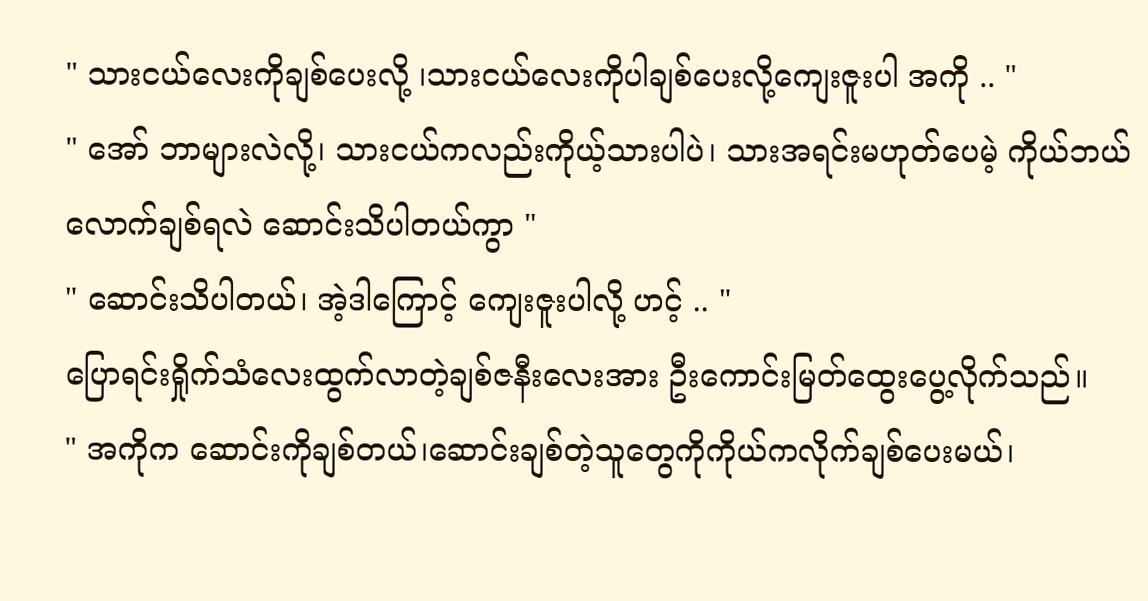" သားငယ်လေးကိုချစ်ပေးလို့ ၊သားငယ်လေးကိုပါချစ်ပေးလို့ကျေးဇူးပါ အကို .. "
" အော် ဘာများလဲလို့၊ သားငယ်ကလည်းကိုယ့်သားပါပဲ၊ သားအရင်းမဟုတ်ပေမဲ့ ကိုယ်ဘယ်လောက်ချစ်ရလဲ ဆောင်းသိပါတယ်ကွာ "
" ဆောင်းသိပါတယ်၊ အဲ့ဒါကြောင့် ကျေးဇူးပါလို့ ဟင့် .. "
ပြောရင်းရှိုက်သံလေးထွက်လာတဲ့ချစ်ဇနီးလေးအား ဦးကောင်းမြတ်ထွေးပွေ့လိုက်သည်။
" အကိုက ဆောင်းကိုချစ်တယ်၊ဆောင်းချစ်တဲ့သူတွေကိုကိုယ်ကလိုက်ချစ်ပေးမယ်၊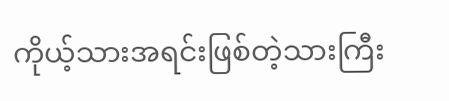ကိုယ့်သားအရင်းဖြစ်တဲ့သားကြီး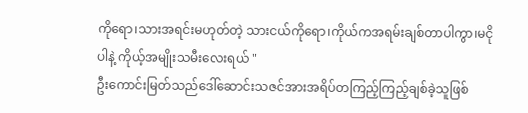ကိုရော၊သားအရင်းမဟုတ်တဲ့ သားငယ်ကိုရော၊ကိုယ်ကအရမ်းချစ်တာပါကွာ၊မငိုပါနဲ့ ကိုယ့်အမျိုးသမီးလေးရယ် "
ဦးကောင်းမြတ်သည်ဒေါ်ဆောင်းသဇင်အားအရိပ်တကြည့်ကြည့်ချစ်ခဲ့သူဖြစ်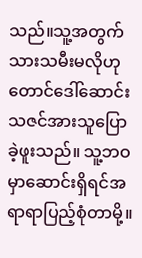သည်။သူ့အတွက်သားသမီးမလိုဟုတောင်ဒေါ်ဆောင်းသဇင်အားသူပြောခဲ့ဖူးသည်။ သူ့ဘဝမှာဆောင်းရှိရင်အရာရာပြည့်စုံတာမို့။